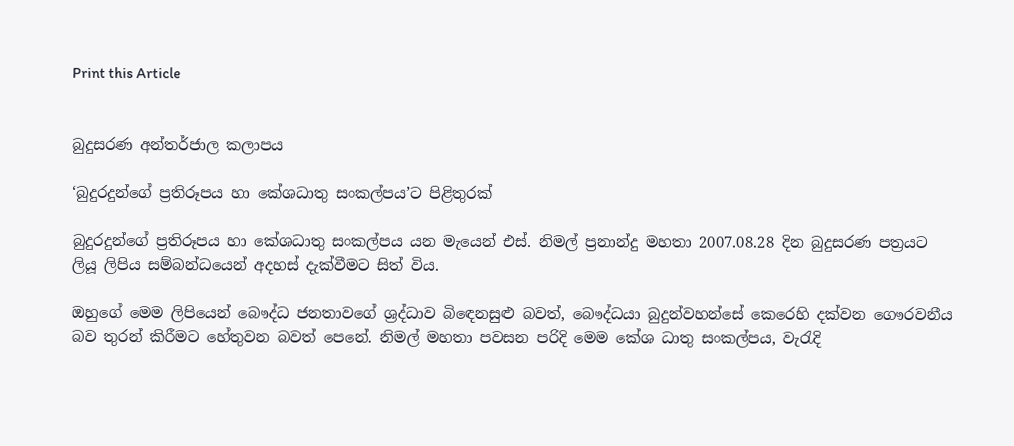Print this Article


බුදුසරණ අන්තර්ජාල කලාපය

‘බුදුරදුන්ගේ ප්‍රතිරූපය හා කේශධාතු සංකල්පය’ට පිළිතුරක්

බුදුරදුන්ගේ ප්‍රතිරූපය හා කේශධාතු සංකල්පය යන මැයෙන් එස්. නිමල් ප්‍රනාන්දු මහතා 2007.08.28 දින බුදුසරණ පත්‍රයට ලියූ ලිපිය සම්බන්ධයෙන් අදහස් දැක්වීමට සිත් විය.

ඔහුගේ මෙම ලිපියෙන් බෞද්ධ ජනතාවගේ ශ්‍රද්ධාව බිඳෙනසුළු බවත්, බෞද්ධයා බුදුන්වහන්සේ කෙරෙහි දක්වන ගෞරවනීය බව තුරන් කිරීමට හේතුවන බවත් පෙනේ. නිමල් මහතා පවසන පරිදි මෙම කේශ ධාතු සංකල්පය, වැරැදි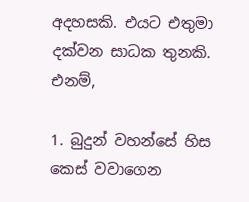අදහසකි. එයට එතුමා දක්වන සාධක තුනකි. එනම්,

1. බුදුන් වහන්සේ හිස කෙස් වවාගෙන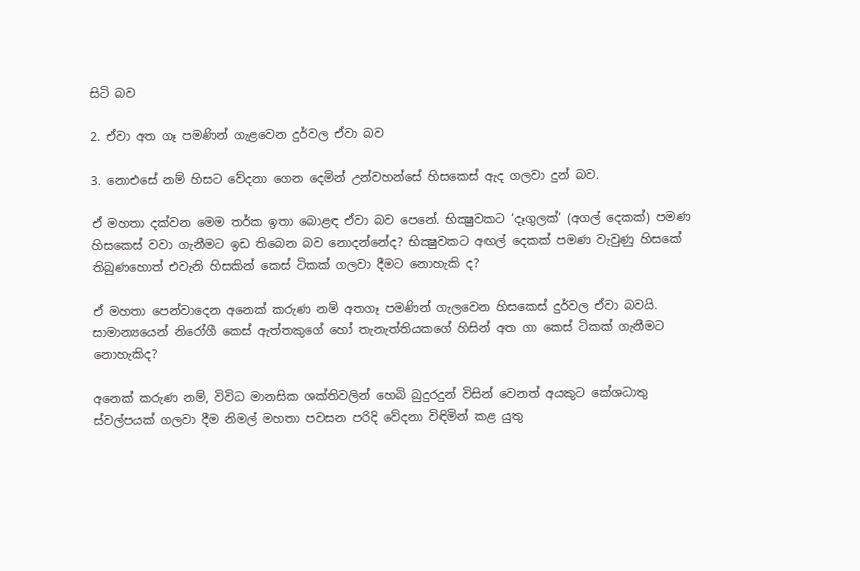සිටි බව

2. ඒවා අත ගෑ පමණින් ගැළවෙන දුර්වල ඒවා බව

3. නොඑසේ නම් හිසට වේදනා ගෙන දෙමින් උන්වහන්සේ හිසකෙස් ඇද ගලවා දුන් බව.

ඒ මහතා දක්වන මෙම තර්ක ඉතා බොළඳ ඒවා බව පෙනේ. භික්‍ෂුවකට ‘දෑගුලක්’ (අගල් දෙකක්) පමණ හිසකෙස් වවා ගැනීමට ඉඩ තිබෙන බව නොදන්නේද? භික්‍ෂුවකට අඟල් දෙකක් පමණ වැවුණු හිසකේ තිබුණහොත් එවැනි හිසකින් කෙස් ටිකක් ගලවා දීමට නොහැකි ද?

ඒ මහතා පෙන්වාදෙන අනෙක් කරුණ නම් අතගෑ පමණින් ගැලවෙන හිසකෙස් දුර්වල ඒවා බවයි. සාමාන්‍යයෙන් නිරෝගී කෙස් ඇත්තකුගේ හෝ තැනැත්තියකගේ හිසින් අත ගා කෙස් ටිකක් ගැනීමට නොහැකිද?

අනෙක් කරුණ නම්, විවිධ මානසික ශක්තිවලින් හෙබි බුදුරදුන් විසින් වෙනත් අයකුට කේශධාතු ස්වල්පයක් ගලවා දීම නිමල් මහතා පවසන පරිදි වේදනා විඳිමින් කළ යුතු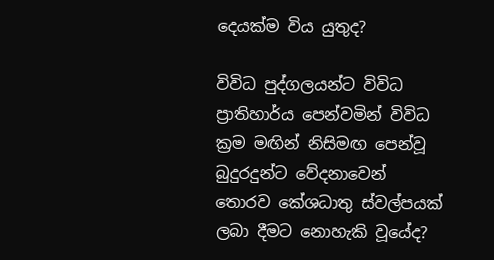දෙයක්ම විය යුතුද?

විවිධ පුද්ගලයන්ට විවිධ ප්‍රාතිහාර්ය පෙන්වමින් විවිධ ක්‍රම මඟින් නිසිමඟ පෙන්වූ බුදුරදුන්ට වේදනාවෙන් තොරව කේශධාතු ස්වල්පයක් ලබා දීමට නොහැකි වූයේද?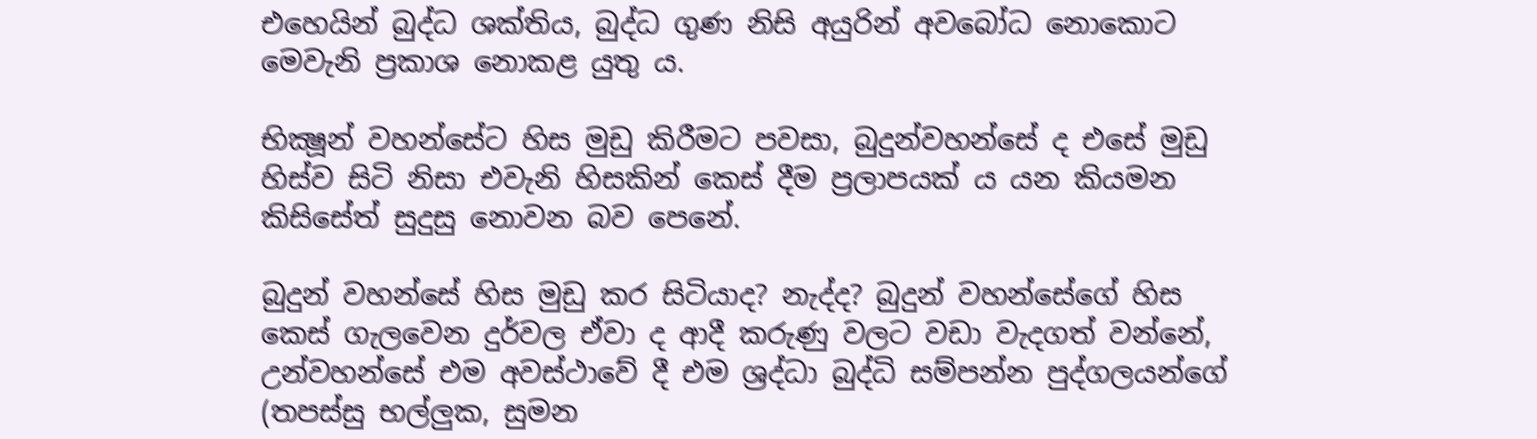එහෙයින් බුද්ධ ශක්තිය, බුද්ධ ගුණ නිසි අයුරින් අවබෝධ නොකොට මෙවැනි ප්‍රකාශ නොකළ යුතු ය.

භික්‍ෂූන් වහන්සේට හිස මුඩු කිරීමට පවසා, බුදුන්වහන්සේ ද එසේ මුඩු හිස්ව සිටි නිසා එවැනි හිසකින් කෙස් දීම ප්‍රලාපයක් ය යන කියමන කිසිසේත් සුදුසු නොවන බව පෙනේ.

බුදුන් වහන්සේ හිස මුඩු කර සිටියාද? නැද්ද? බුදුන් වහන්සේගේ හිස කෙස් ගැලවෙන දුර්වල ඒවා ද ආදී කරුණු වලට වඩා වැදගත් වන්නේ, උන්වහන්සේ එම අවස්ථාවේ දී එම ශ්‍රද්ධා බුද්ධි සම්පන්න පුද්ගලයන්ගේ (තපස්සු භල්ලුක, සුමන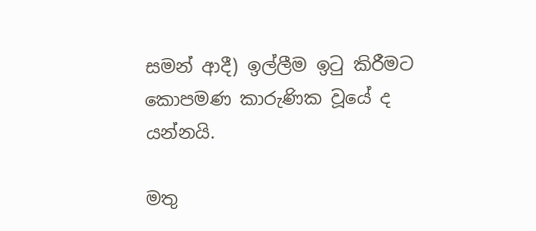සමන් ආදී) ඉල්ලීම ඉටු කිරීමට කොපමණ කාරුණික වූයේ ද යන්නයි.

මතු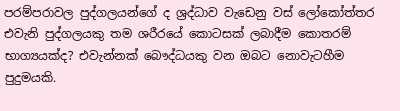පරම්පරාවල පුද්ගලයන්ගේ ද ශ්‍රද්ධාව වැඩෙනු වස් ලෝකෝත්තර එවැනි පුද්ගලයකු තම ශරීරයේ කොටසක් ලබාදීම කොතරම් භාග්‍යයක්ද? එවැන්නක් බෞද්ධයකු වන ඔබට නොවැටහීම පුදුමයකි.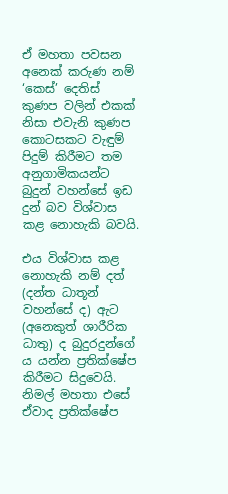ඒ මහතා පවසන අනෙක් කරුණ නම් ‘කෙස්’ දෙතිස් කුණප වලින් එකක් නිසා එවැනි කුණප කොටසකට වැඳුම් පිදුම් කිරීමට තම අනුගාමිකයන්ට බුදුන් වහන්සේ ඉඩ දුන් බව විශ්වාස කළ නොහැකි බවයි.

එය විශ්වාස කළ නොහැකි නම් දත් (දන්ත ධාතූන් වහන්සේ ද) ඇට (අනෙකුත් ශාරීරික ධාතු) ද බුදුරදුන්ගේ ය යන්න ප්‍රතික්ෂේප කිරීමට සිදුවෙයි. නිමල් මහතා එසේ ඒවාද ප්‍රතික්ෂේප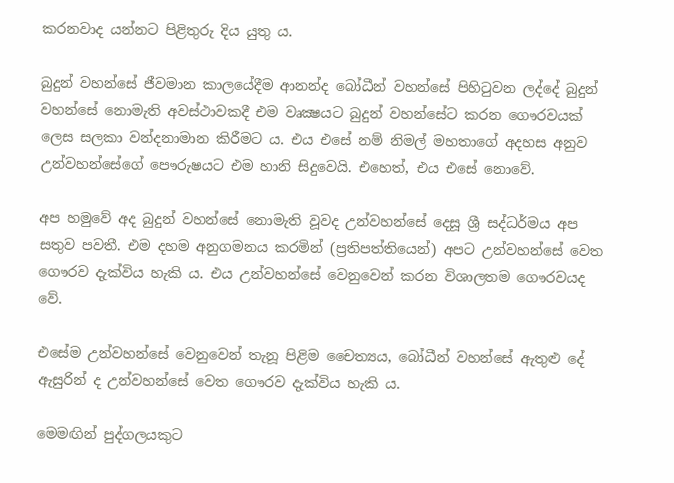කරනවාද යන්නට පිළිතුරු දිය යුතු ය.

බුදුන් වහන්සේ ජීවමාන කාලයේදීම ආනන්ද බෝධීන් වහන්සේ පිහිටුවන ලද්දේ බුදුන් වහන්සේ නොමැති අවස්ථාවකදී එම වෘක්‍ෂයට බුදුන් වහන්සේට කරන ගෞරවයක් ලෙස සලකා වන්දනාමාන කිරීමට ය. එය එසේ නම් නිමල් මහතාගේ අදහස අනුව උන්වහන්සේගේ පෞරුෂයට එම හානි සිදුවෙයි. එහෙත්, එය එසේ නොවේ.

අප හමුවේ අද බුදුන් වහන්සේ නොමැති වූවද උන්වහන්සේ දෙසූ ශ්‍රී සද්ධර්මය අප සතුව පවතී. එම දහම අනුගමනය කරමින් (ප්‍රතිපත්තියෙන්) අපට උන්වහන්සේ වෙත ගෞරව දැක්විය හැකි ය. එය උන්වහන්සේ වෙනුවෙන් කරන විශාලතම ගෞරවයද වේ.

එසේම උන්වහන්සේ වෙනුවෙන් තැනූ පිළිම චෛත්‍යය, බෝධීන් වහන්සේ ඇතුළු දේ ඇසුරින් ද උන්වහන්සේ වෙත ගෞරව දැක්විය හැකි ය.

මෙමඟින් පුද්ගලයකුට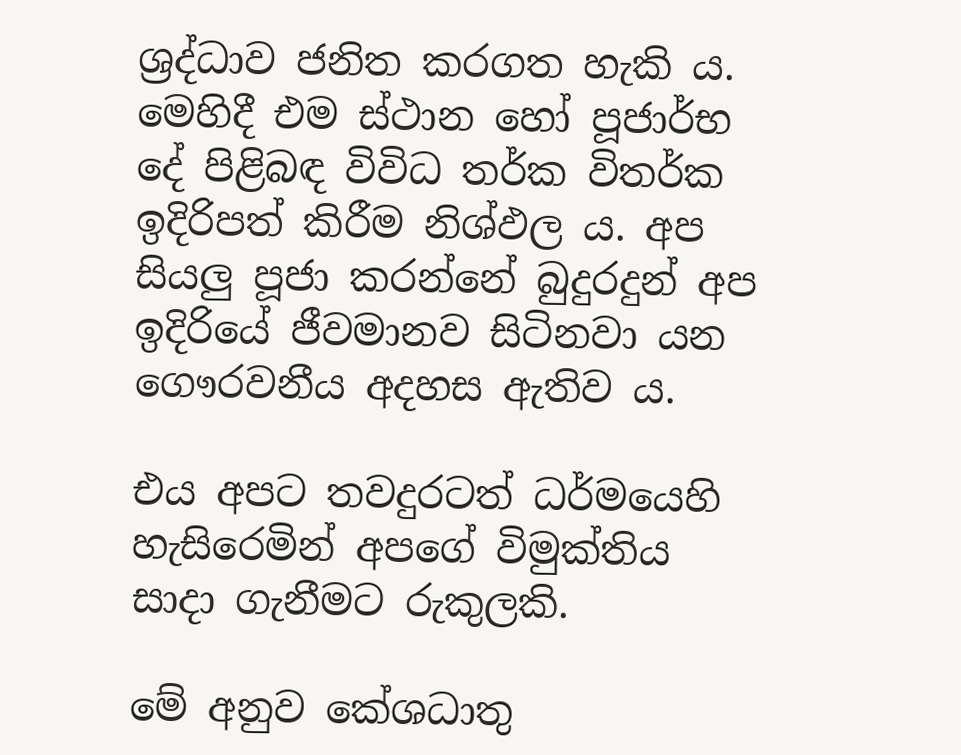ශ්‍රද්ධාව ජනිත කරගත හැකි ය. මෙහිදී එම ස්ථාන හෝ පූජාර්භ දේ පිළිබඳ විවිධ තර්ක විතර්ක ඉදිරිපත් කිරීම නිශ්ඵල ය. අප සියලු පූජා කරන්නේ බුදුරදුන් අප ඉදිරියේ ජීවමානව සිටිනවා යන ගෞරවනීය අදහස ඇතිව ය.

එය අපට තවදුරටත් ධර්මයෙහි හැසිරෙමින් අපගේ විමුක්තිය සාදා ගැනීමට රුකුලකි.

මේ අනුව කේශධාතු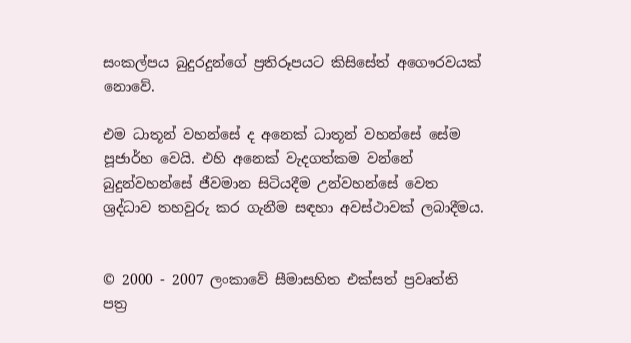සංකල්පය බුදුරදුන්ගේ ප්‍රතිරූපයට කිසිසේත් අගෞරවයක් නොවේ.

එම ධාතූන් වහන්සේ ද අනෙක් ධාතූන් වහන්සේ සේම පූජාර්හ වෙයි. එහි අනෙක් වැදගත්කම වන්නේ බුදුන්වහන්සේ ජීවමාන සිටියදීම උන්වහන්සේ වෙත ශ්‍රද්ධාව තහවුරු කර ගැනීම සඳහා අවස්ථාවක් ලබාදීමය.


© 2000 - 2007 ලංකාවේ සීමාසහිත එක්සත් ප්‍රවෘත්ති පත්‍ර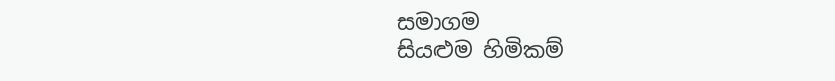සමාගම
සියළුම හිමිකම්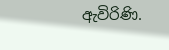ඇවිරිණි.